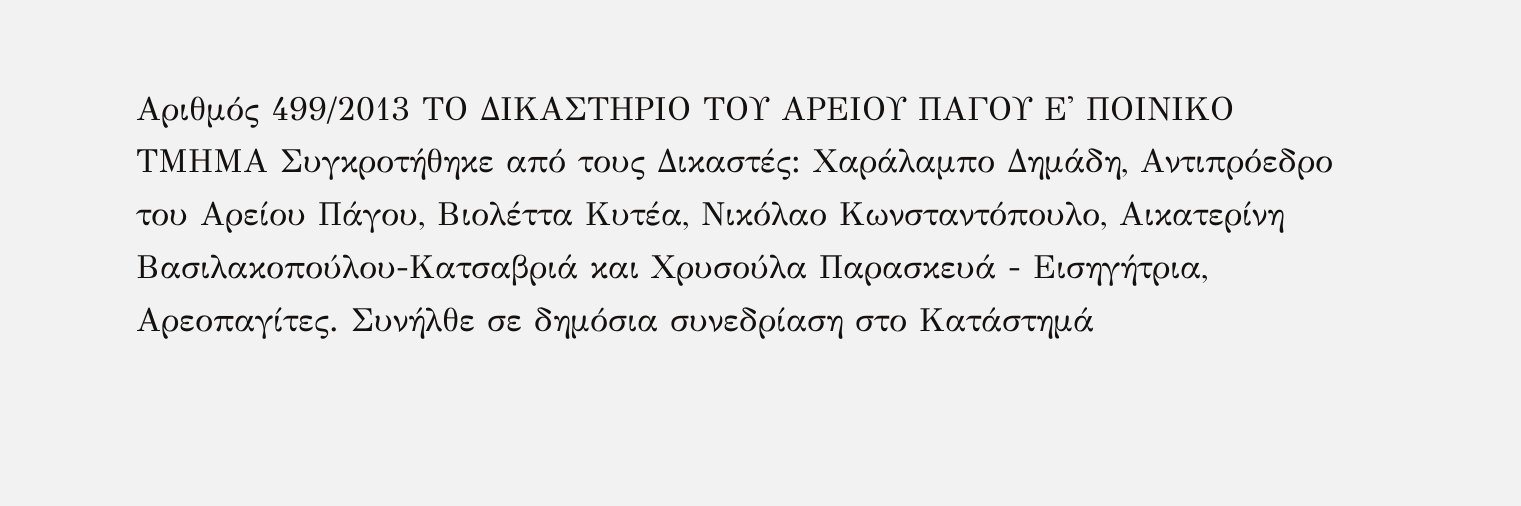Αριθμός 499/2013 ΤΟ ΔΙΚΑΣΤΗΡΙΟ ΤΟΥ ΑΡΕΙΟΥ ΠΑΓΟΥ Ε' ΠΟΙΝΙΚΟ ΤΜΗΜΑ Συγκροτήθηκε από τους Δικαστές: Χαράλαμπο Δημάδη, Αντιπρόεδρο του Αρείου Πάγου, Βιολέττα Κυτέα, Νικόλαο Κωνσταντόπουλο, Αικατερίνη Βασιλακοπούλου-Κατσαβριά και Χρυσούλα Παρασκευά - Εισηγήτρια, Αρεοπαγίτες. Συνήλθε σε δημόσια συνεδρίαση στο Κατάστημά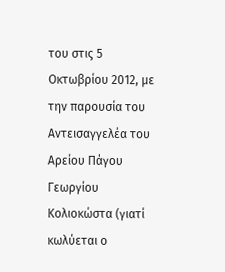του στις 5 Οκτωβρίου 2012, με την παρουσία του Αντεισαγγελέα του Αρείου Πάγου Γεωργίου Κολιοκώστα (γιατί κωλύεται ο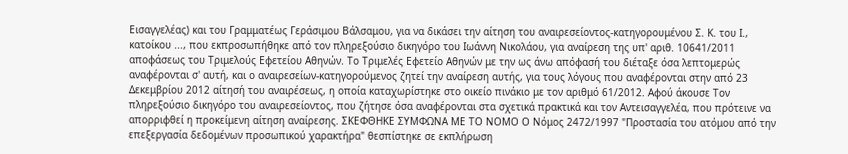Εισαγγελέας) και του Γραμματέως Γεράσιμου Βάλσαμου, για να δικάσει την αίτηση του αναιρεσείοντος-κατηγορουμένου Σ. Κ. του Ι., κατοίκου ..., που εκπροσωπήθηκε από τον πληρεξούσιο δικηγόρο του Ιωάννη Νικολάου, για αναίρεση της υπ' αριθ. 10641/2011 αποφάσεως του Τριμελούς Εφετείου Αθηνών. Το Τριμελές Εφετείο Αθηνών με την ως άνω απόφασή του διέταξε όσα λεπτομερώς αναφέρονται σ' αυτή, και ο αναιρεσείων-κατηγορούμενος ζητεί την αναίρεση αυτής, για τους λόγους που αναφέρονται στην από 23 Δεκεμβρίου 2012 αίτησή του αναιρέσεως, η οποία καταχωρίστηκε στο οικείο πινάκιο με τον αριθμό 61/2012. Αφού άκουσε Τον πληρεξούσιο δικηγόρο του αναιρεσείοντος, που ζήτησε όσα αναφέρονται στα σχετικά πρακτικά και τον Αντεισαγγελέα, που πρότεινε να απορριφθεί η προκείμενη αίτηση αναίρεσης. ΣΚΕΦΘΗΚΕ ΣΥΜΦΩΝΑ ΜΕ ΤΟ ΝΟΜΟ Ο Νόμος 2472/1997 "Προστασία του ατόμου από την επεξεργασία δεδομένων προσωπικού χαρακτήρα" θεσπίστηκε σε εκπλήρωση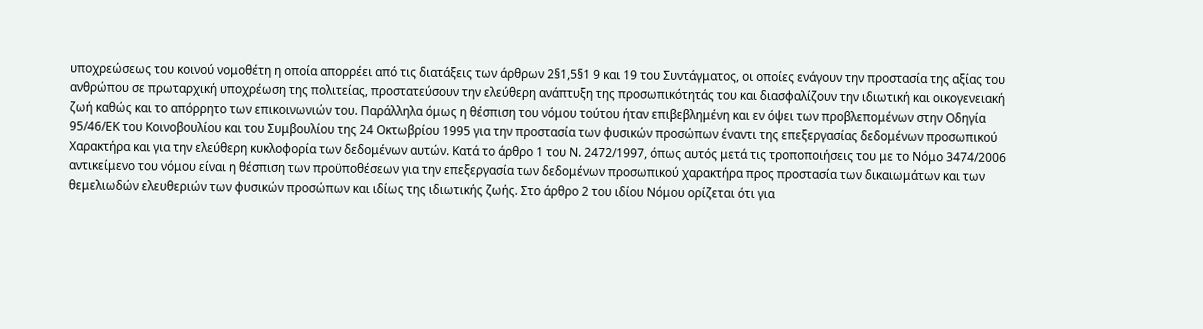υποχρεώσεως του κοινού νομοθέτη η οποία απορρέει από τις διατάξεις των άρθρων 2§1,5§1 9 και 19 του Συντάγματος, οι οποίες ενάγουν την προστασία της αξίας του ανθρώπου σε πρωταρχική υποχρέωση της πολιτείας, προστατεύσουν την ελεύθερη ανάπτυξη της προσωπικότητάς του και διασφαλίζουν την ιδιωτική και οικογενειακή ζωή καθώς και το απόρρητο των επικοινωνιών του. Παράλληλα όμως η θέσπιση του νόμου τούτου ήταν επιβεβλημένη και εν όψει των προβλεπομένων στην Οδηγία 95/46/ΕΚ του Κοινοβουλίου και του Συμβουλίου της 24 Οκτωβρίου 1995 για την προστασία των φυσικών προσώπων έναντι της επεξεργασίας δεδομένων προσωπικού Χαρακτήρα και για την ελεύθερη κυκλοφορία των δεδομένων αυτών. Κατά το άρθρο 1 του Ν. 2472/1997, όπως αυτός μετά τις τροποποιήσεις του με το Νόμο 3474/2006 αντικείμενο του νόμου είναι η θέσπιση των προϋποθέσεων για την επεξεργασία των δεδομένων προσωπικού χαρακτήρα προς προστασία των δικαιωμάτων και των θεμελιωδών ελευθεριών των φυσικών προσώπων και ιδίως της ιδιωτικής ζωής. Στο άρθρο 2 του ιδίου Νόμου ορίζεται ότι για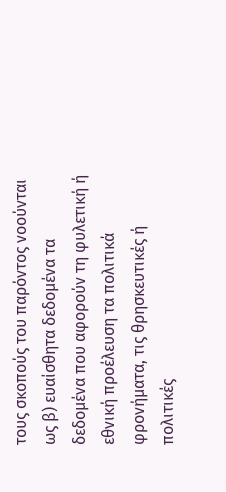τους σκοπούς του παρόντος νοούνται ως β) ευαίσθητα δεδομένα τα δεδομένα που αφορούν τη φυλετική ή εθνική προέλευση τα πολιτικά φρονήματα, τις θρησκευτικές ή πολιτικές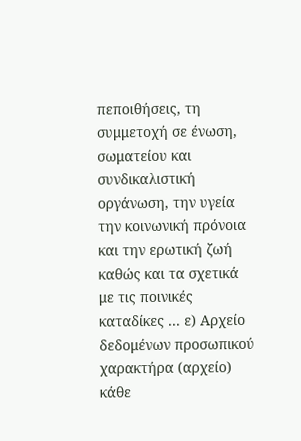πεποιθήσεις, τη συμμετοχή σε ένωση, σωματείου και συνδικαλιστική οργάνωση, την υγεία την κοινωνική πρόνοια και την ερωτική ζωή καθώς και τα σχετικά με τις ποινικές καταδίκες ... ε) Αρχείο δεδομένων προσωπικού χαρακτήρα (αρχείο) κάθε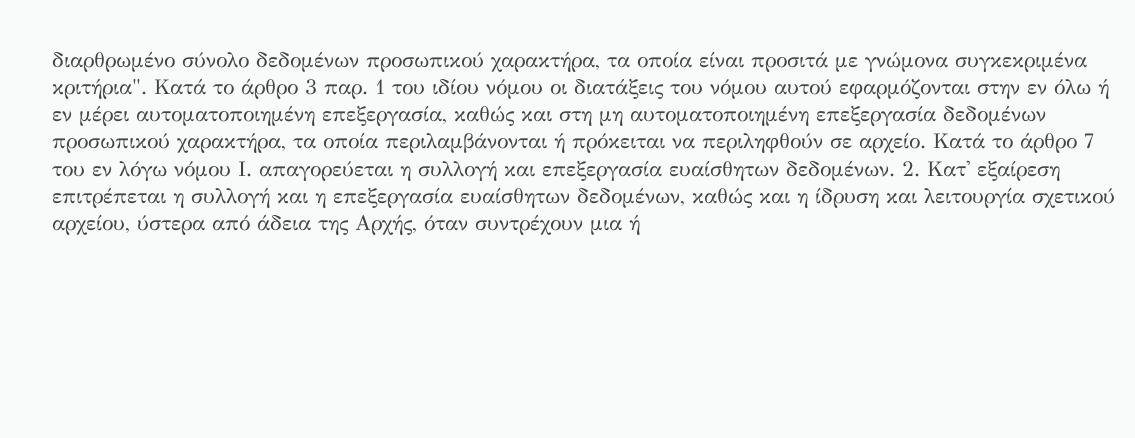διαρθρωμένο σύνολο δεδομένων προσωπικού χαρακτήρα, τα οποία είναι προσιτά με γνώμονα συγκεκριμένα κριτήρια". Κατά το άρθρο 3 παρ. 1 του ιδίου νόμου οι διατάξεις του νόμου αυτού εφαρμόζονται στην εν όλω ή εν μέρει αυτοματοποιημένη επεξεργασία, καθώς και στη μη αυτοματοποιημένη επεξεργασία δεδομένων προσωπικού χαρακτήρα, τα οποία περιλαμβάνονται ή πρόκειται να περιληφθούν σε αρχείο. Κατά το άρθρο 7 του εν λόγω νόμου Ι. απαγορεύεται η συλλογή και επεξεργασία ευαίσθητων δεδομένων. 2. Κατ' εξαίρεση επιτρέπεται η συλλογή και η επεξεργασία ευαίσθητων δεδομένων, καθώς και η ίδρυση και λειτουργία σχετικού αρχείου, ύστερα από άδεια της Αρχής, όταν συντρέχουν μια ή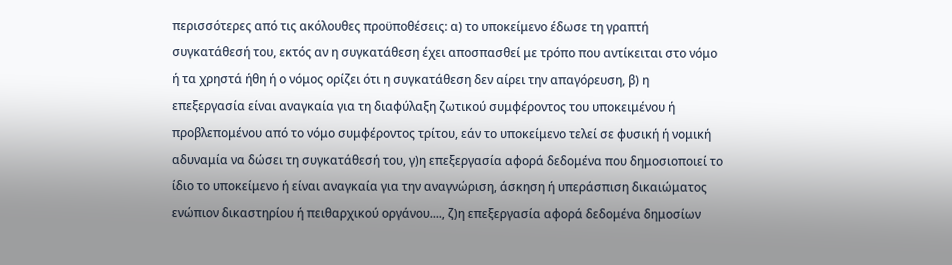περισσότερες από τις ακόλουθες προϋποθέσεις: α) το υποκείμενο έδωσε τη γραπτή συγκατάθεσή του, εκτός αν η συγκατάθεση έχει αποσπασθεί με τρόπο που αντίκειται στο νόμο ή τα χρηστά ήθη ή ο νόμος ορίζει ότι η συγκατάθεση δεν αίρει την απαγόρευση, β) η επεξεργασία είναι αναγκαία για τη διαφύλαξη ζωτικού συμφέροντος του υποκειμένου ή προβλεπομένου από το νόμο συμφέροντος τρίτου, εάν το υποκείμενο τελεί σε φυσική ή νομική αδυναμία να δώσει τη συγκατάθεσή του, γ)η επεξεργασία αφορά δεδομένα που δημοσιοποιεί το ίδιο το υποκείμενο ή είναι αναγκαία για την αναγνώριση, άσκηση ή υπεράσπιση δικαιώματος ενώπιον δικαστηρίου ή πειθαρχικού οργάνου...., ζ)η επεξεργασία αφορά δεδομένα δημοσίων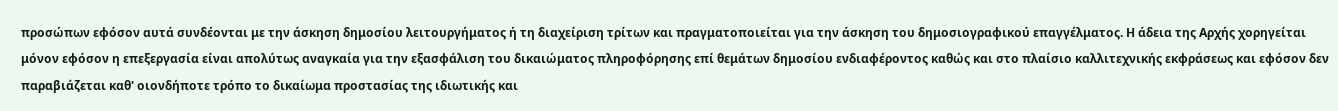προσώπων εφόσον αυτά συνδέονται με την άσκηση δημοσίου λειτουργήματος ή τη διαχείριση τρίτων και πραγματοποιείται για την άσκηση του δημοσιογραφικού επαγγέλματος. Η άδεια της Αρχής χορηγείται μόνον εφόσον η επεξεργασία είναι απολύτως αναγκαία για την εξασφάλιση του δικαιώματος πληροφόρησης επί θεμάτων δημοσίου ενδιαφέροντος καθώς και στο πλαίσιο καλλιτεχνικής εκφράσεως και εφόσον δεν παραβιάζεται καθ' οιονδήποτε τρόπο το δικαίωμα προστασίας της ιδιωτικής και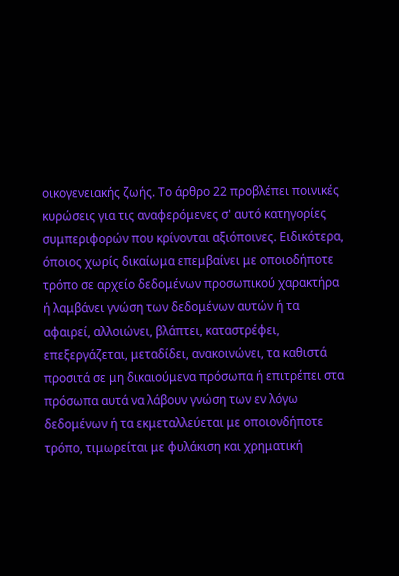οικογενειακής ζωής. Το άρθρο 22 προβλέπει ποινικές κυρώσεις για τις αναφερόμενες σ' αυτό κατηγορίες συμπεριφορών που κρίνονται αξιόποινες. Ειδικότερα, όποιος χωρίς δικαίωμα επεμβαίνει με οποιοδήποτε τρόπο σε αρχείο δεδομένων προσωπικού χαρακτήρα ή λαμβάνει γνώση των δεδομένων αυτών ή τα αφαιρεί, αλλοιώνει, βλάπτει, καταστρέφει, επεξεργάζεται, μεταδίδει, ανακοινώνει, τα καθιστά προσιτά σε μη δικαιούμενα πρόσωπα ή επιτρέπει στα πρόσωπα αυτά να λάβουν γνώση των εν λόγω δεδομένων ή τα εκμεταλλεύεται με οποιονδήποτε τρόπο, τιμωρείται με φυλάκιση και χρηματική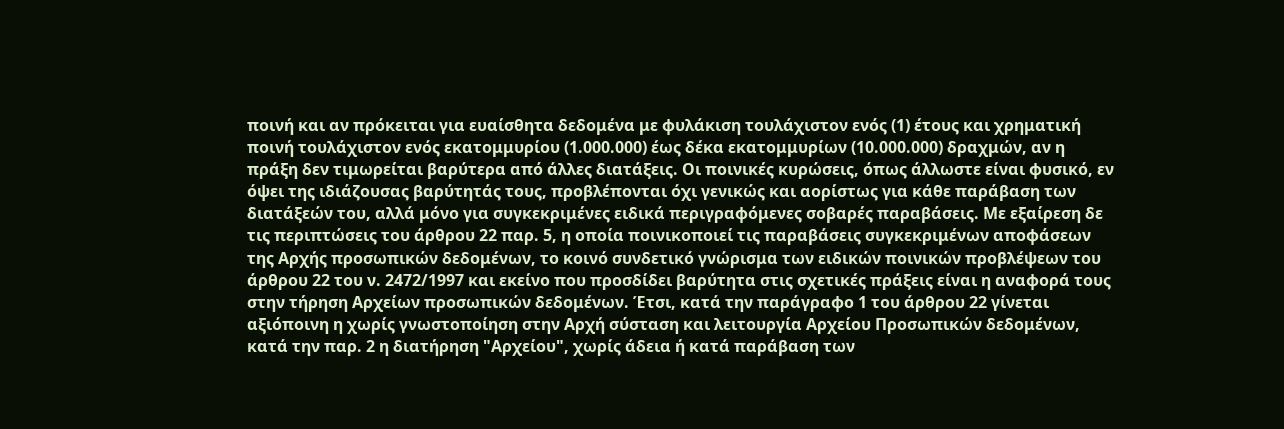ποινή και αν πρόκειται για ευαίσθητα δεδομένα με φυλάκιση τουλάχιστον ενός (1) έτους και χρηματική ποινή τουλάχιστον ενός εκατομμυρίου (1.000.000) έως δέκα εκατομμυρίων (10.000.000) δραχμών, αν η πράξη δεν τιμωρείται βαρύτερα από άλλες διατάξεις. Οι ποινικές κυρώσεις, όπως άλλωστε είναι φυσικό, εν όψει της ιδιάζουσας βαρύτητάς τους, προβλέπονται όχι γενικώς και αορίστως για κάθε παράβαση των διατάξεών του, αλλά μόνο για συγκεκριμένες ειδικά περιγραφόμενες σοβαρές παραβάσεις. Με εξαίρεση δε τις περιπτώσεις του άρθρου 22 παρ. 5, η οποία ποινικοποιεί τις παραβάσεις συγκεκριμένων αποφάσεων της Αρχής προσωπικών δεδομένων, το κοινό συνδετικό γνώρισμα των ειδικών ποινικών προβλέψεων του άρθρου 22 του ν. 2472/1997 και εκείνο που προσδίδει βαρύτητα στις σχετικές πράξεις είναι η αναφορά τους στην τήρηση Αρχείων προσωπικών δεδομένων. Έτσι, κατά την παράγραφο 1 του άρθρου 22 γίνεται αξιόποινη η χωρίς γνωστοποίηση στην Αρχή σύσταση και λειτουργία Αρχείου Προσωπικών δεδομένων, κατά την παρ. 2 η διατήρηση "Αρχείου", χωρίς άδεια ή κατά παράβαση των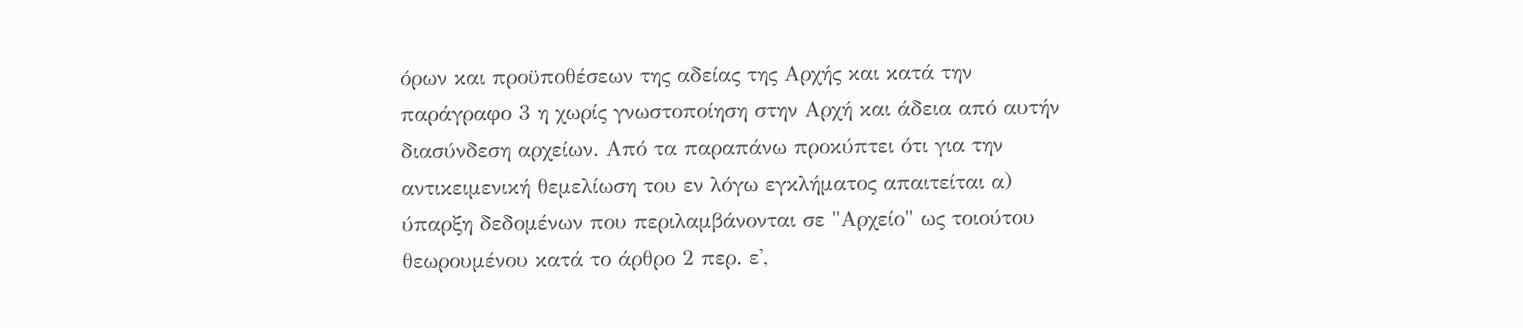όρων και προϋποθέσεων της αδείας της Αρχής και κατά την παράγραφο 3 η χωρίς γνωστοποίηση στην Αρχή και άδεια από αυτήν διασύνδεση αρχείων. Από τα παραπάνω προκύπτει ότι για την αντικειμενική θεμελίωση του εν λόγω εγκλήματος απαιτείται α) ύπαρξη δεδομένων που περιλαμβάνονται σε "Αρχείο" ως τοιούτου θεωρουμένου κατά το άρθρο 2 περ. ε',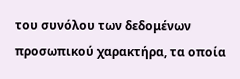του συνόλου των δεδομένων προσωπικού χαρακτήρα, τα οποία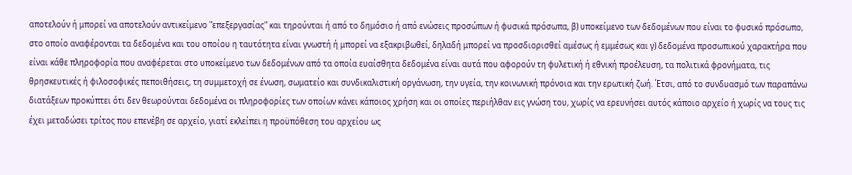αποτελούν ή μπορεί να αποτελούν αντικείμενο "επεξεργασίας" και τηρούνται ή από το δημόσιο ή από ενώσεις προσώπων ή φυσικά πρόσωπα, β) υποκείμενο των δεδομένων που είναι το φυσικό πρόσωπο, στο οποίο αναφέρονται τα δεδομένα και του οποίου η ταυτότητα είναι γνωστή ή μπορεί να εξακριβωθεί, δηλαδή μπορεί να προσδιορισθεί αμέσως ή εμμέσως και γ) δεδομένα προσωπικού χαρακτήρα που είναι κάθε πληροφορία που αναφέρεται στο υποκείμενο των δεδομένων από τα οποία ευαίσθητα δεδομένα είναι αυτά που αφορούν τη φυλετική ή εθνική προέλευση, τα πολιτικά φρονήματα, τις θρησκευτικές ή φιλοσοφικές πεποιθήσεις, τη συμμετοχή σε ένωση, σωματείο και συνδικαλιστική οργάνωση, την υγεία, την κοινωνική πρόνοια και την ερωτική ζωή. Έτσι, από το συνδυασμό των παραπάνω διατάξεων προκύπτει ότι δεν θεωρούνται δεδομένα οι πληροφορίες των οποίων κάνει κάποιος χρήση και οι οποίες περιήλθαν εις γνώση του, χωρίς να ερευνήσει αυτός κάποιο αρχείο ή χωρίς να τους τις έχει μεταδώσει τρίτος που επενέβη σε αρχείο, γιατί εκλείπει η προϋπόθεση του αρχείου ως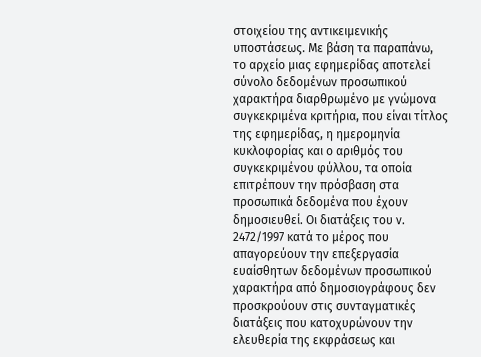στοιχείου της αντικειμενικής υποστάσεως. Με βάση τα παραπάνω, το αρχείο μιας εφημερίδας αποτελεί σύνολο δεδομένων προσωπικού χαρακτήρα διαρθρωμένο με γνώμονα συγκεκριμένα κριτήρια, που είναι τίτλος της εφημερίδας, η ημερομηνία κυκλοφορίας και ο αριθμός του συγκεκριμένου φύλλου, τα οποία επιτρέπουν την πρόσβαση στα προσωπικά δεδομένα που έχουν δημοσιευθεί. Οι διατάξεις του ν. 2472/1997 κατά το μέρος που απαγορεύουν την επεξεργασία ευαίσθητων δεδομένων προσωπικού χαρακτήρα από δημοσιογράφους δεν προσκρούουν στις συνταγματικές διατάξεις που κατοχυρώνουν την ελευθερία της εκφράσεως και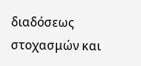διαδόσεως στοχασμών και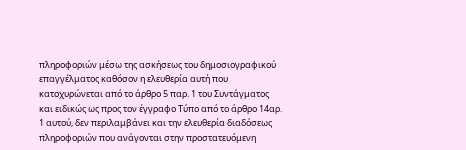πληροφοριών μέσω της ασκήσεως του δημοσιογραφικού επαγγέλματος καθόσον η ελευθερία αυτή που κατοχυρώνεται από το άρθρο 5 παρ. 1 του Συντάγματος και ειδικώς ως προς τον έγγραφο Τύπο από το άρθρο 14αρ. 1 αυτού, δεν περιλαμβάνει και την ελευθερία διαδόσεως πληροφοριών που ανάγονται στην προστατευόμενη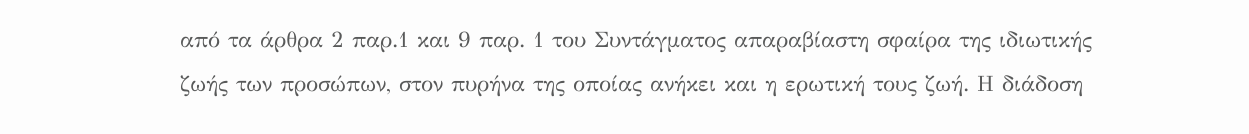από τα άρθρα 2 παρ.1 και 9 παρ. 1 του Συντάγματος απαραβίαστη σφαίρα της ιδιωτικής ζωής των προσώπων, στον πυρήνα της οποίας ανήκει και η ερωτική τους ζωή. Η διάδοση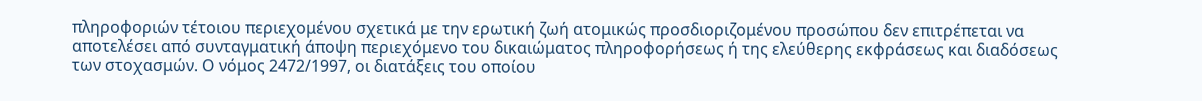πληροφοριών τέτοιου περιεχομένου σχετικά με την ερωτική ζωή ατομικώς προσδιοριζομένου προσώπου δεν επιτρέπεται να αποτελέσει από συνταγματική άποψη περιεχόμενο του δικαιώματος πληροφορήσεως ή της ελεύθερης εκφράσεως και διαδόσεως των στοχασμών. Ο νόμος 2472/1997, οι διατάξεις του οποίου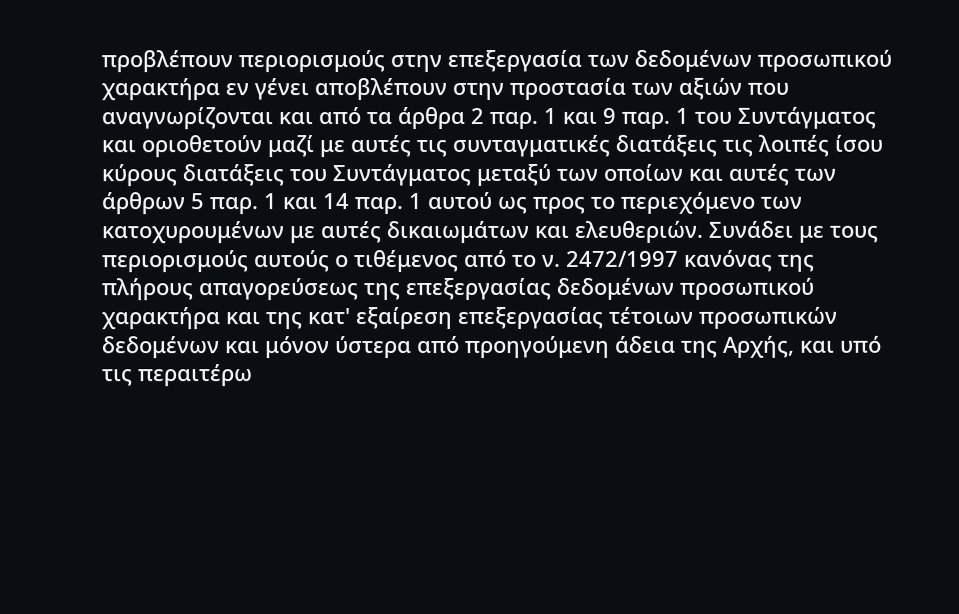προβλέπουν περιορισμούς στην επεξεργασία των δεδομένων προσωπικού χαρακτήρα εν γένει αποβλέπουν στην προστασία των αξιών που αναγνωρίζονται και από τα άρθρα 2 παρ. 1 και 9 παρ. 1 του Συντάγματος και οριοθετούν μαζί με αυτές τις συνταγματικές διατάξεις τις λοιπές ίσου κύρους διατάξεις του Συντάγματος μεταξύ των οποίων και αυτές των άρθρων 5 παρ. 1 και 14 παρ. 1 αυτού ως προς το περιεχόμενο των κατοχυρουμένων με αυτές δικαιωμάτων και ελευθεριών. Συνάδει με τους περιορισμούς αυτούς ο τιθέμενος από το ν. 2472/1997 κανόνας της πλήρους απαγορεύσεως της επεξεργασίας δεδομένων προσωπικού χαρακτήρα και της κατ' εξαίρεση επεξεργασίας τέτοιων προσωπικών δεδομένων και μόνον ύστερα από προηγούμενη άδεια της Αρχής, και υπό τις περαιτέρω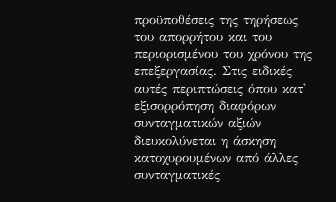προϋποθέσεις της τηρήσεως του απορρήτου και του περιορισμένου του χρόνου της επεξεργασίας. Στις ειδικές αυτές περιπτώσεις όπου κατ' εξισορρόπηση διαφόρων συνταγματικών αξιών διευκολύνεται η άσκηση κατοχυρουμένων από άλλες συνταγματικές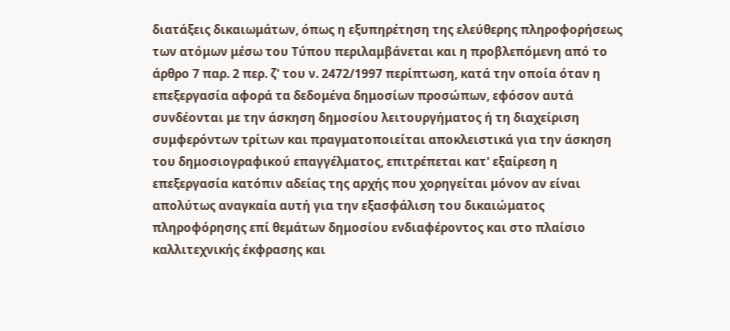διατάξεις δικαιωμάτων, όπως η εξυπηρέτηση της ελεύθερης πληροφορήσεως των ατόμων μέσω του Τύπου περιλαμβάνεται και η προβλεπόμενη από το άρθρο 7 παρ. 2 περ. ζ' του ν. 2472/1997 περίπτωση, κατά την οποία όταν η επεξεργασία αφορά τα δεδομένα δημοσίων προσώπων, εφόσον αυτά συνδέονται με την άσκηση δημοσίου λειτουργήματος ή τη διαχείριση συμφερόντων τρίτων και πραγματοποιείται αποκλειστικά για την άσκηση του δημοσιογραφικού επαγγέλματος, επιτρέπεται κατ' εξαίρεση η επεξεργασία κατόπιν αδείας της αρχής που χορηγείται μόνον αν είναι απολύτως αναγκαία αυτή για την εξασφάλιση του δικαιώματος πληροφόρησης επί θεμάτων δημοσίου ενδιαφέροντος και στο πλαίσιο καλλιτεχνικής έκφρασης και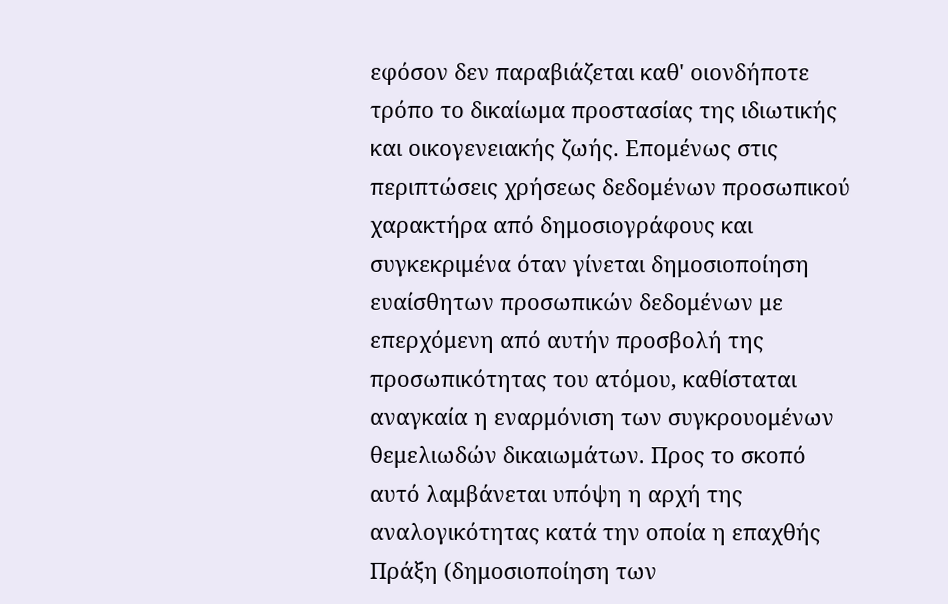εφόσον δεν παραβιάζεται καθ' οιονδήποτε τρόπο το δικαίωμα προστασίας της ιδιωτικής και οικογενειακής ζωής. Επομένως στις περιπτώσεις χρήσεως δεδομένων προσωπικού χαρακτήρα από δημοσιογράφους και συγκεκριμένα όταν γίνεται δημοσιοποίηση ευαίσθητων προσωπικών δεδομένων με επερχόμενη από αυτήν προσβολή της προσωπικότητας του ατόμου, καθίσταται αναγκαία η εναρμόνιση των συγκρουομένων θεμελιωδών δικαιωμάτων. Προς το σκοπό αυτό λαμβάνεται υπόψη η αρχή της αναλογικότητας κατά την οποία η επαχθής Πράξη (δημοσιοποίηση των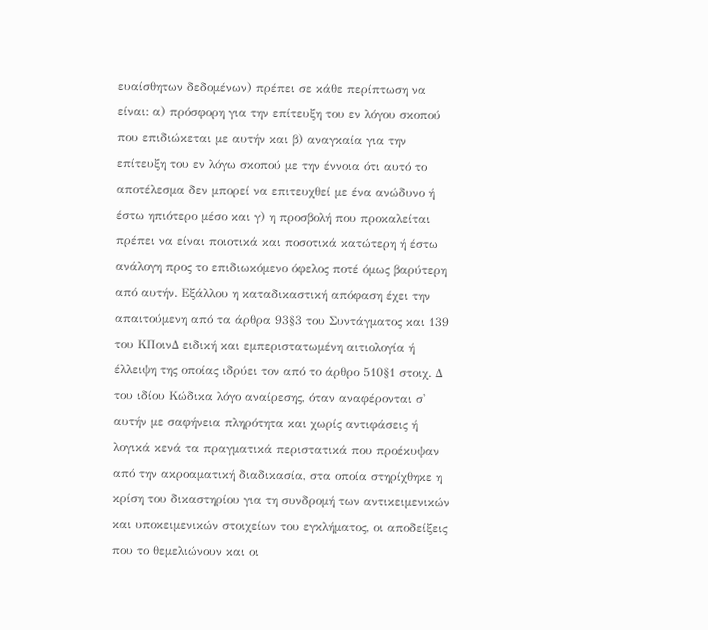ευαίσθητων δεδομένων) πρέπει σε κάθε περίπτωση να είναι: α) πρόσφορη για την επίτευξη του εν λόγου σκοπού που επιδιώκεται με αυτήν και β) αναγκαία για την επίτευξη του εν λόγω σκοπού με την έννοια ότι αυτό το αποτέλεσμα δεν μπορεί να επιτευχθεί με ένα ανώδυνο ή έστω ηπιότερο μέσο και γ) η προσβολή που προκαλείται πρέπει να είναι ποιοτικά και ποσοτικά κατώτερη ή έστω ανάλογη προς το επιδιωκόμενο όφελος ποτέ όμως βαρύτερη από αυτήν. Εξάλλου η καταδικαστική απόφαση έχει την απαιτούμενη από τα άρθρα 93§3 του Συντάγματος και 139 του ΚΠοινΔ ειδική και εμπεριστατωμένη αιτιολογία ή έλλειψη της οποίας ιδρύει τον από το άρθρο 510§1 στοιχ. Δ του ιδίου Κώδικα λόγο αναίρεσης, όταν αναφέρονται σ' αυτήν με σαφήνεια πληρότητα και χωρίς αντιφάσεις ή λογικά κενά τα πραγματικά περιστατικά που προέκυψαν από την ακροαματική διαδικασία, στα οποία στηρίχθηκε η κρίση του δικαστηρίου για τη συνδρομή των αντικειμενικών και υποκειμενικών στοιχείων του εγκλήματος, οι αποδείξεις που το θεμελιώνουν και οι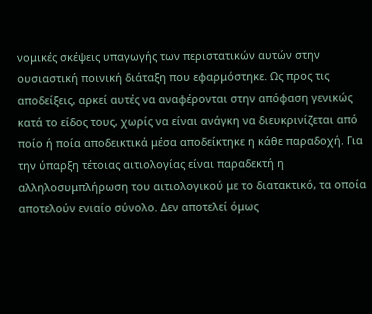νομικές σκέψεις υπαγωγής των περιστατικών αυτών στην ουσιαστική ποινική διάταξη που εφαρμόστηκε. Ως προς τις αποδείξεις, αρκεί αυτές να αναφέρονται στην απόφαση γενικώς κατά το είδος τους, χωρίς να είναι ανάγκη να διευκρινίζεται από ποίο ή ποία αποδεικτικά μέσα αποδείκτηκε η κάθε παραδοχή. Για την ύπαρξη τέτοιας αιτιολογίας είναι παραδεκτή η αλληλοσυμπλήρωση του αιτιολογικού με το διατακτικό, τα οποία αποτελούν ενιαίο σύνολο. Δεν αποτελεί όμως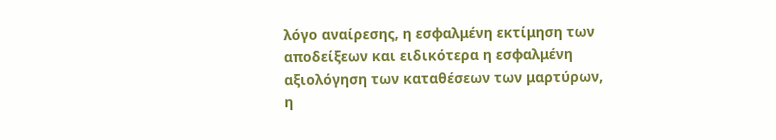λόγο αναίρεσης, η εσφαλμένη εκτίμηση των αποδείξεων και ειδικότερα η εσφαλμένη αξιολόγηση των καταθέσεων των μαρτύρων, η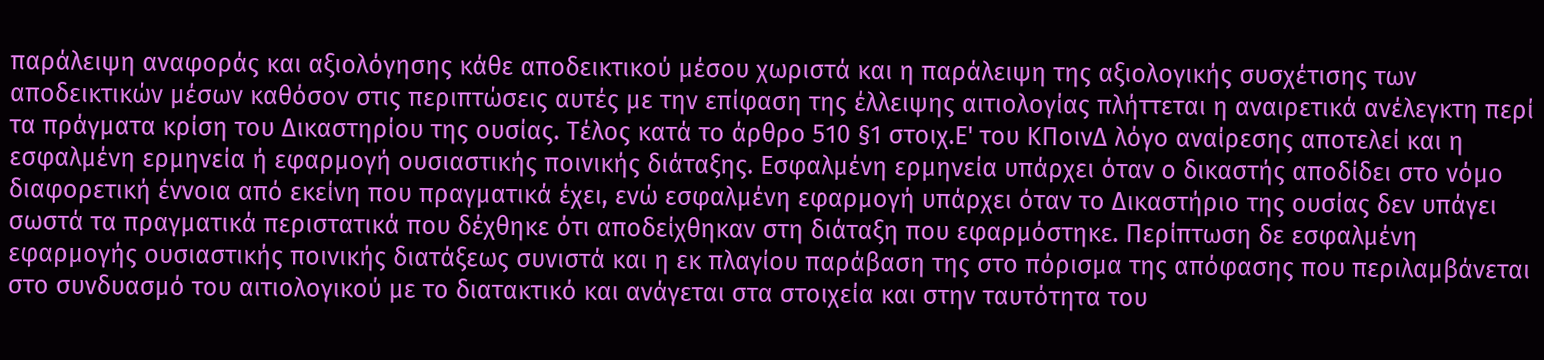παράλειψη αναφοράς και αξιολόγησης κάθε αποδεικτικού μέσου χωριστά και η παράλειψη της αξιολογικής συσχέτισης των αποδεικτικών μέσων καθόσον στις περιπτώσεις αυτές με την επίφαση της έλλειψης αιτιολογίας πλήττεται η αναιρετικά ανέλεγκτη περί τα πράγματα κρίση του Δικαστηρίου της ουσίας. Τέλος κατά το άρθρο 510 §1 στοιχ.Ε' του ΚΠοινΔ λόγο αναίρεσης αποτελεί και η εσφαλμένη ερμηνεία ή εφαρμογή ουσιαστικής ποινικής διάταξης. Εσφαλμένη ερμηνεία υπάρχει όταν ο δικαστής αποδίδει στο νόμο διαφορετική έννοια από εκείνη που πραγματικά έχει, ενώ εσφαλμένη εφαρμογή υπάρχει όταν το Δικαστήριο της ουσίας δεν υπάγει σωστά τα πραγματικά περιστατικά που δέχθηκε ότι αποδείχθηκαν στη διάταξη που εφαρμόστηκε. Περίπτωση δε εσφαλμένη εφαρμογής ουσιαστικής ποινικής διατάξεως συνιστά και η εκ πλαγίου παράβαση της στο πόρισμα της απόφασης που περιλαμβάνεται στο συνδυασμό του αιτιολογικού με το διατακτικό και ανάγεται στα στοιχεία και στην ταυτότητα του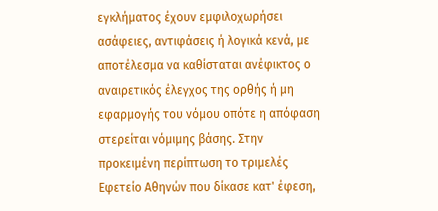εγκλήματος έχουν εμφιλοχωρήσει ασάφειες, αντιφάσεις ή λογικά κενά, με αποτέλεσμα να καθίσταται ανέφικτος ο αναιρετικός έλεγχος της ορθής ή μη εφαρμογής του νόμου οπότε η απόφαση στερείται νόμιμης βάσης. Στην προκειμένη περίπτωση το τριμελές Εφετείο Αθηνών που δίκασε κατ' έφεση,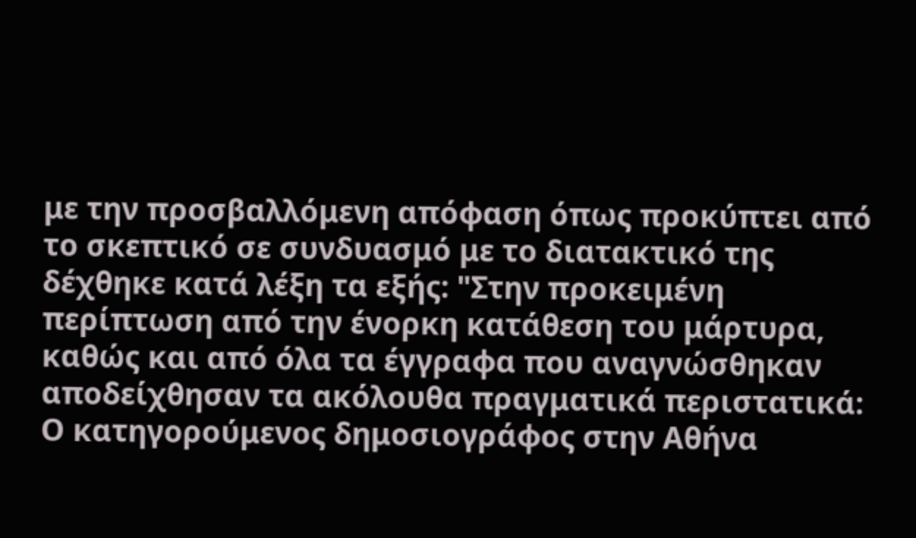με την προσβαλλόμενη απόφαση όπως προκύπτει από το σκεπτικό σε συνδυασμό με το διατακτικό της δέχθηκε κατά λέξη τα εξής: "Στην προκειμένη περίπτωση από την ένορκη κατάθεση του μάρτυρα, καθώς και από όλα τα έγγραφα που αναγνώσθηκαν αποδείχθησαν τα ακόλουθα πραγματικά περιστατικά: Ο κατηγορούμενος δημοσιογράφος στην Αθήνα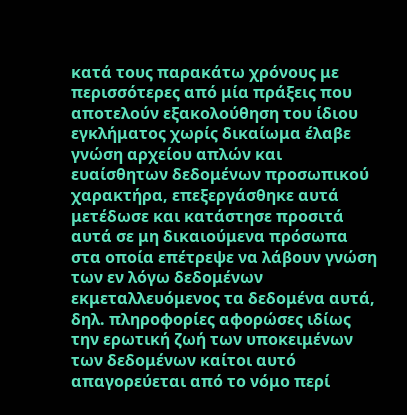κατά τους παρακάτω χρόνους με περισσότερες από μία πράξεις που αποτελούν εξακολούθηση του ίδιου εγκλήματος χωρίς δικαίωμα έλαβε γνώση αρχείου απλών και ευαίσθητων δεδομένων προσωπικού χαρακτήρα, επεξεργάσθηκε αυτά μετέδωσε και κατάστησε προσιτά αυτά σε μη δικαιούμενα πρόσωπα στα οποία επέτρεψε να λάβουν γνώση των εν λόγω δεδομένων εκμεταλλευόμενος τα δεδομένα αυτά, δηλ. πληροφορίες αφορώσες ιδίως την ερωτική ζωή των υποκειμένων των δεδομένων καίτοι αυτό απαγορεύεται από το νόμο περί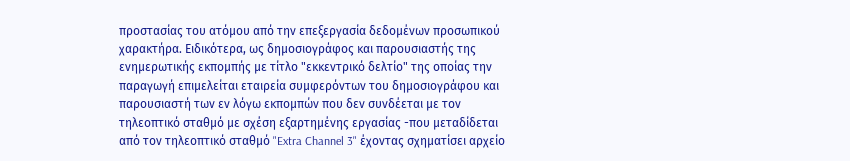προστασίας του ατόμου από την επεξεργασία δεδομένων προσωπικού χαρακτήρα. Ειδικότερα, ως δημοσιογράφος και παρουσιαστής της ενημερωτικής εκπομπής με τίτλο "εκκεντρικό δελτίο" της οποίας την παραγωγή επιμελείται εταιρεία συμφερόντων του δημοσιογράφου και παρουσιαστή των εν λόγω εκπομπών που δεν συνδέεται με τον τηλεοπτικό σταθμό με σχέση εξαρτημένης εργασίας -που μεταδίδεται από τον τηλεοπτικό σταθμό "Extra Channel 3" έχοντας σχηματίσει αρχείο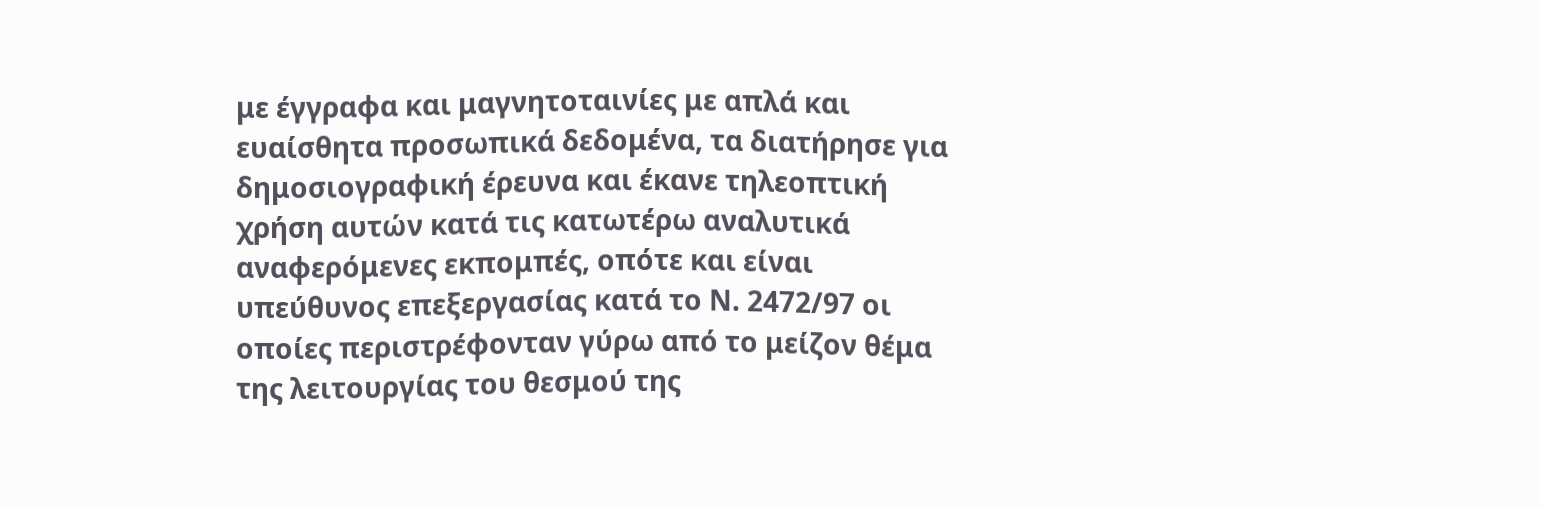με έγγραφα και μαγνητοταινίες με απλά και ευαίσθητα προσωπικά δεδομένα, τα διατήρησε για δημοσιογραφική έρευνα και έκανε τηλεοπτική χρήση αυτών κατά τις κατωτέρω αναλυτικά αναφερόμενες εκπομπές, οπότε και είναι υπεύθυνος επεξεργασίας κατά το Ν. 2472/97 οι οποίες περιστρέφονταν γύρω από το μείζον θέμα της λειτουργίας του θεσμού της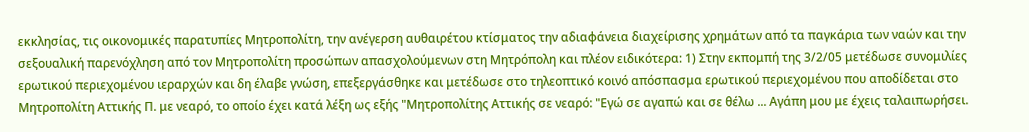εκκλησίας, τις οικονομικές παρατυπίες Μητροπολίτη, την ανέγερση αυθαιρέτου κτίσματος την αδιαφάνεια διαχείρισης χρημάτων από τα παγκάρια των ναών και την σεξουαλική παρενόχληση από τον Μητροπολίτη προσώπων απασχολούμενων στη Μητρόπολη και πλέον ειδικότερα: 1) Στην εκπομπή της 3/2/05 μετέδωσε συνομιλίες ερωτικού περιεχομένου ιεραρχών και δη έλαβε γνώση, επεξεργάσθηκε και μετέδωσε στο τηλεοπτικό κοινό απόσπασμα ερωτικού περιεχομένου που αποδίδεται στο Μητροπολίτη Αττικής Π. με νεαρό, το οποίο έχει κατά λέξη ως εξής "Μητροπολίτης Αττικής σε νεαρό: "Εγώ σε αγαπώ και σε θέλω ... Αγάπη μου με έχεις ταλαιπωρήσει.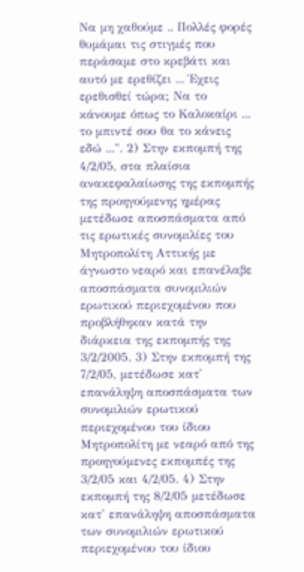Να μη χαθούμε .. Πολλές φορές θυμάμαι τις στιγμές που περάσαμε στο κρεβάτι και αυτό με ερεθίζει ... Έχεις ερεθισθεί τώρα; Να το κάνουμε όπως το Καλοκαίρι ... το μπιντέ σου θα το κάνεις εδώ ...". 2) Στην εκπομπή της 4/2/05, στα πλαίσια ανακεφαλαίωσης της εκπομπής της προηγούμενης ημέρας μετέδωσε αποσπάσματα από τις ερωτικές συνομιλίες του Μητροπολίτη Αττικής με άγνωστο νεαρό και επανέλαβε αποσπάσματα συνομιλιών ερωτικού περιεχομένου που προβλήθηκαν κατά την διάρκεια της εκπομπής της 3/2/2005. 3) Στην εκπομπή της 7/2/05, μετέδωσε κατ' επανάληψη αποσπάσματα των συνομιλιών ερωτικού περιεχομένου του ίδιου Μητροπολίτη με νεαρό από της προηγούμενες εκπομπές της 3/2/05 και 4/2/05. 4) Στην εκπομπή της 8/2/05 μετέδωσε κατ' επανάληψη αποσπάσματα των συνομιλιών ερωτικού περιεχομένου του ίδιου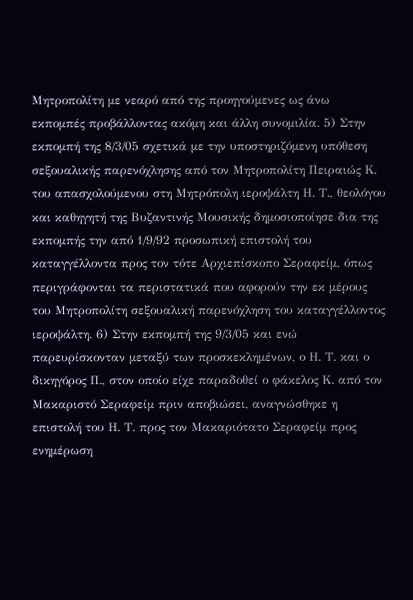Μητροπολίτη με νεαρό από της προηγούμενες ως άνω εκπομπές προβάλλοντας ακόμη και άλλη συνομιλία. 5) Στην εκπομπή της 8/3/05 σχετικά με την υποστηριζόμενη υπόθεση σεξουαλικής παρενόχλησης από τον Μητροπολίτη Πειραιώς Κ. του απασχολούμενου στη Μητρόπολη ιεροψάλτη Η. Τ., θεολόγου και καθηγητή της Βυζαντινής Μουσικής δημοσιοποίησε δια της εκπομπής την από 1/9/92 προσωπική επιστολή του καταγγέλλοντα προς τον τότε Αρχιεπίσκοπο Σεραφείμ, όπως περιγράφονται τα περιστατικά που αφορούν την εκ μέρους του Μητροπολίτη σεξουαλική παρενόχληση του καταγγέλλοντος ιεροψάλτη. 6) Στην εκπομπή της 9/3/05 και ενώ παρευρίσκονταν μεταξύ των προσκεκλημένων, ο Η. Τ. και ο δικηγόρος Π., στον οποίο είχε παραδοθεί ο φάκελος Κ. από τον Μακαριστό Σεραφείμ πριν αποβιώσει, αναγνώσθηκε η επιστολή του Η. Τ. προς τον Μακαριότατο Σεραφείμ προς ενημέρωση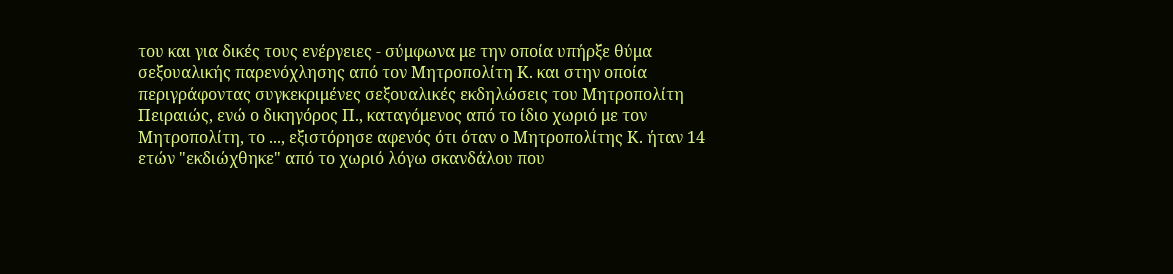του και για δικές τους ενέργειες - σύμφωνα με την οποία υπήρξε θύμα σεξουαλικής παρενόχλησης από τον Μητροπολίτη Κ. και στην οποία περιγράφοντας συγκεκριμένες σεξουαλικές εκδηλώσεις του Μητροπολίτη Πειραιώς, ενώ ο δικηγόρος Π., καταγόμενος από το ίδιο χωριό με τον Μητροπολίτη, το ..., εξιστόρησε αφενός ότι όταν ο Μητροπολίτης Κ. ήταν 14 ετών "εκδιώχθηκε" από το χωριό λόγω σκανδάλου που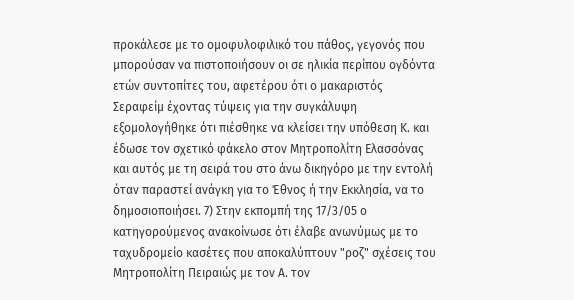προκάλεσε με το ομοφυλοφιλικό του πάθος, γεγονός που μπορούσαν να πιστοποιήσουν οι σε ηλικία περίπου ογδόντα ετών συντοπίτες του, αφετέρου ότι ο μακαριστός Σεραφείμ έχοντας τύψεις για την συγκάλυψη εξομολογήθηκε ότι πιέσθηκε να κλείσει την υπόθεση Κ. και έδωσε τον σχετικό φάκελο στον Μητροπολίτη Ελασσόνας και αυτός με τη σειρά του στο άνω δικηγόρο με την εντολή όταν παραστεί ανάγκη για το Έθνος ή την Εκκλησία, να το δημοσιοποιήσει. 7) Στην εκπομπή της 17/3/05 ο κατηγορούμενος ανακοίνωσε ότι έλαβε ανωνύμως με το ταχυδρομείο κασέτες που αποκαλύπτουν "ροζ" σχέσεις του Μητροπολίτη Πειραιώς με τον Α. τον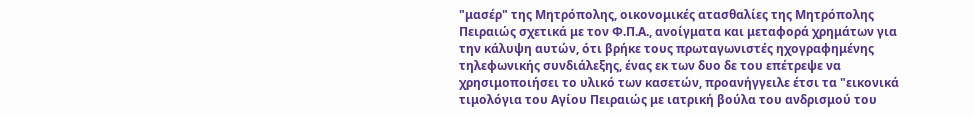"μασέρ" της Μητρόπολης, οικονομικές ατασθαλίες της Μητρόπολης Πειραιώς σχετικά με τον Φ.Π.Α., ανοίγματα και μεταφορά χρημάτων για την κάλυψη αυτών, ότι βρήκε τους πρωταγωνιστές ηχογραφημένης τηλεφωνικής συνδιάλεξης, ένας εκ των δυο δε του επέτρεψε να χρησιμοποιήσει το υλικό των κασετών, προανήγγειλε έτσι τα "εικονικά τιμολόγια του Αγίου Πειραιώς με ιατρική βούλα του ανδρισμού του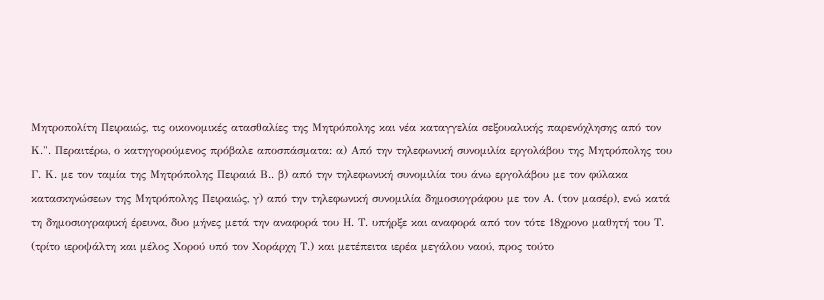Μητροπολίτη Πειραιώς, τις οικονομικές ατασθαλίες της Μητρόπολης και νέα καταγγελία σεξουαλικής παρενόχλησης από τον Κ.". Περαιτέρω, ο κατηγορούμενος πρόβαλε αποσπάσματα: α) Από την τηλεφωνική συνομιλία εργολάβου της Μητρόπολης του Γ. Κ. με τον ταμία της Μητρόπολης Πειραιά Β.. β) από την τηλεφωνική συνομιλία του άνω εργολάβου με τον φύλακα κατασκηνώσεων της Μητρόπολης Πειραιώς, γ) από την τηλεφωνική συνομιλία δημοσιογράφου με τον Α. (τον μασέρ), ενώ κατά τη δημοσιογραφική έρευνα, δυο μήνες μετά την αναφορά του Η. Τ. υπήρξε και αναφορά από τον τότε 18χρονο μαθητή του Τ. (τρίτο ιεροψάλτη και μέλος Χορού υπό τον Χοράρχη Τ.) και μετέπειτα ιερέα μεγάλου ναού, προς τούτο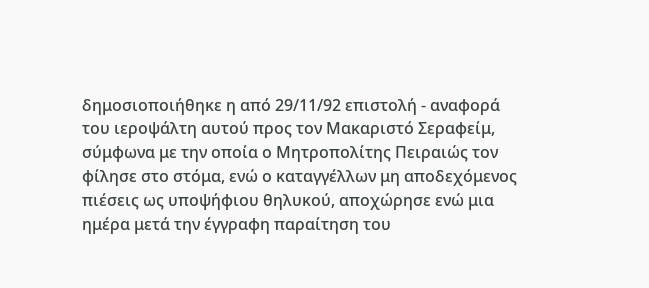δημοσιοποιήθηκε η από 29/11/92 επιστολή - αναφορά του ιεροψάλτη αυτού προς τον Μακαριστό Σεραφείμ, σύμφωνα με την οποία ο Μητροπολίτης Πειραιώς τον φίλησε στο στόμα, ενώ ο καταγγέλλων μη αποδεχόμενος πιέσεις ως υποψήφιου θηλυκού, αποχώρησε ενώ μια ημέρα μετά την έγγραφη παραίτηση του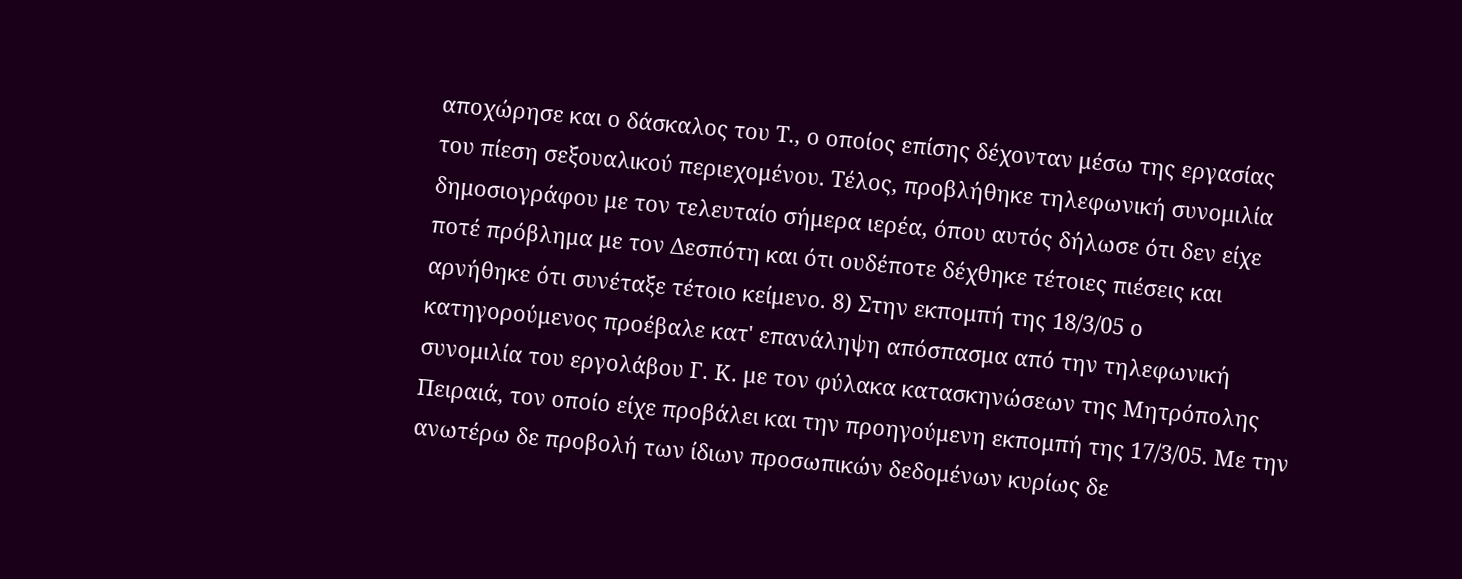αποχώρησε και ο δάσκαλος του Τ., ο οποίος επίσης δέχονταν μέσω της εργασίας του πίεση σεξουαλικού περιεχομένου. Τέλος, προβλήθηκε τηλεφωνική συνομιλία δημοσιογράφου με τον τελευταίο σήμερα ιερέα, όπου αυτός δήλωσε ότι δεν είχε ποτέ πρόβλημα με τον Δεσπότη και ότι ουδέποτε δέχθηκε τέτοιες πιέσεις και αρνήθηκε ότι συνέταξε τέτοιο κείμενο. 8) Στην εκπομπή της 18/3/05 ο κατηγορούμενος προέβαλε κατ' επανάληψη απόσπασμα από την τηλεφωνική συνομιλία του εργολάβου Γ. Κ. με τον φύλακα κατασκηνώσεων της Μητρόπολης Πειραιά, τον οποίο είχε προβάλει και την προηγούμενη εκπομπή της 17/3/05. Με την ανωτέρω δε προβολή των ίδιων προσωπικών δεδομένων κυρίως δε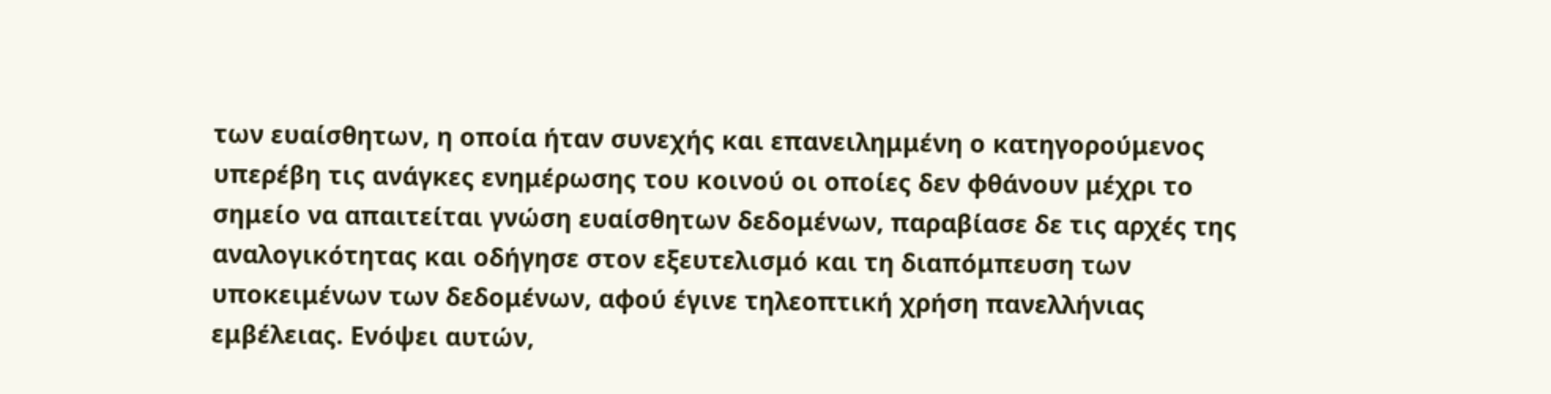των ευαίσθητων, η οποία ήταν συνεχής και επανειλημμένη ο κατηγορούμενος υπερέβη τις ανάγκες ενημέρωσης του κοινού οι οποίες δεν φθάνουν μέχρι το σημείο να απαιτείται γνώση ευαίσθητων δεδομένων, παραβίασε δε τις αρχές της αναλογικότητας και οδήγησε στον εξευτελισμό και τη διαπόμπευση των υποκειμένων των δεδομένων, αφού έγινε τηλεοπτική χρήση πανελλήνιας εμβέλειας. Ενόψει αυτών,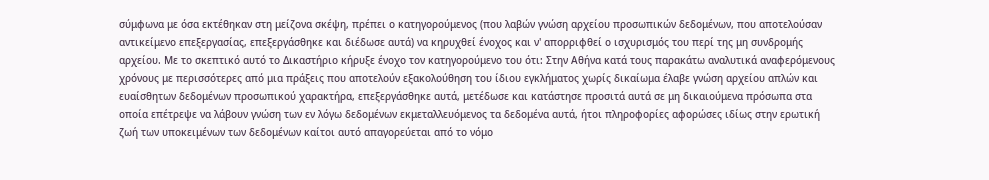σύμφωνα με όσα εκτέθηκαν στη μείζονα σκέψη, πρέπει ο κατηγορούμενος (που λαβών γνώση αρχείου προσωπικών δεδομένων, που αποτελούσαν αντικείμενο επεξεργασίας, επεξεργάσθηκε και διέδωσε αυτά) να κηρυχθεί ένοχος και ν' απορριφθεί ο ισχυρισμός του περί της μη συνδρομής αρχείου. Με το σκεπτικό αυτό το Δικαστήριο κήρυξε ένοχο τον κατηγορούμενο του ότι: Στην Αθήνα κατά τους παρακάτω αναλυτικά αναφερόμενους χρόνους με περισσότερες από μια πράξεις που αποτελούν εξακολούθηση του ίδιου εγκλήματος χωρίς δικαίωμα έλαβε γνώση αρχείου απλών και ευαίσθητων δεδομένων προσωπικού χαρακτήρα, επεξεργάσθηκε αυτά, μετέδωσε και κατάστησε προσιτά αυτά σε μη δικαιούμενα πρόσωπα στα οποία επέτρεψε να λάβουν γνώση των εν λόγω δεδομένων εκμεταλλευόμενος τα δεδομένα αυτά, ήτοι πληροφορίες αφορώσες ιδίως στην ερωτική ζωή των υποκειμένων των δεδομένων καίτοι αυτό απαγορεύεται από το νόμο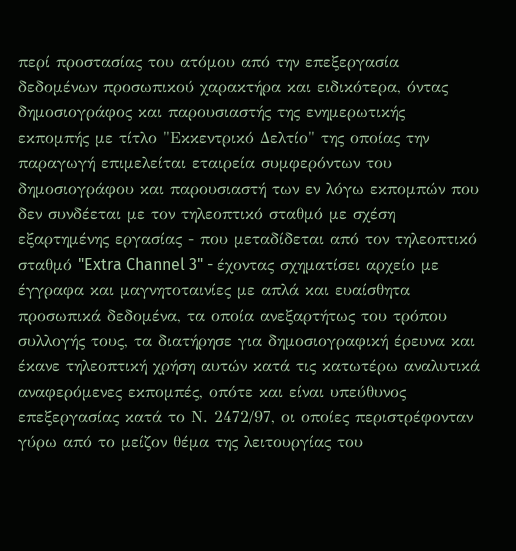περί προστασίας του ατόμου από την επεξεργασία δεδομένων προσωπικού χαρακτήρα και ειδικότερα, όντας δημοσιογράφος και παρουσιαστής της ενημερωτικής εκπομπής με τίτλο "Εκκεντρικό Δελτίο" της οποίας την παραγωγή επιμελείται εταιρεία συμφερόντων του δημοσιογράφου και παρουσιαστή των εν λόγω εκπομπών που δεν συνδέεται με τον τηλεοπτικό σταθμό με σχέση εξαρτημένης εργασίας - που μεταδίδεται από τον τηλεοπτικό σταθμό "Extra Channel 3" - έχοντας σχηματίσει αρχείο με έγγραφα και μαγνητοταινίες με απλά και ευαίσθητα προσωπικά δεδομένα, τα οποία ανεξαρτήτως του τρόπου συλλογής τους, τα διατήρησε για δημοσιογραφική έρευνα και έκανε τηλεοπτική χρήση αυτών κατά τις κατωτέρω αναλυτικά αναφερόμενες εκπομπές, οπότε και είναι υπεύθυνος επεξεργασίας κατά το Ν. 2472/97, οι οποίες περιστρέφονταν γύρω από το μείζον θέμα της λειτουργίας του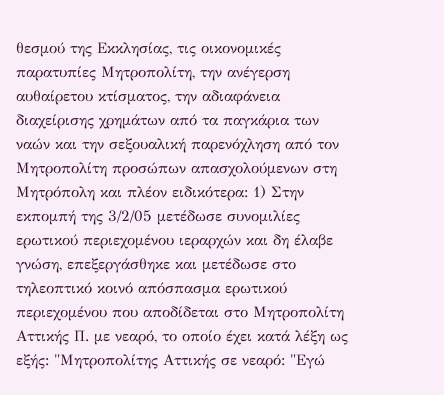θεσμού της Εκκλησίας, τις οικονομικές παρατυπίες Μητροπολίτη, την ανέγερση αυθαίρετου κτίσματος, την αδιαφάνεια διαχείρισης χρημάτων από τα παγκάρια των ναών και την σεξουαλική παρενόχληση από τον Μητροπολίτη προσώπων απασχολούμενων στη Μητρόπολη και πλέον ειδικότερα: 1) Στην εκπομπή της 3/2/05 μετέδωσε συνομιλίες ερωτικού περιεχομένου ιεραρχών και δη έλαβε γνώση, επεξεργάσθηκε και μετέδωσε στο τηλεοπτικό κοινό απόσπασμα ερωτικού περιεχομένου που αποδίδεται στο Μητροπολίτη Αττικής Π. με νεαρό, το οποίο έχει κατά λέξη ως εξής: "Μητροπολίτης Αττικής σε νεαρό: "Εγώ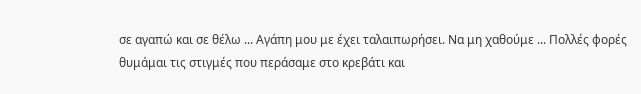σε αγαπώ και σε θέλω ... Αγάπη μου με έχει ταλαιπωρήσει. Να μη χαθούμε ... Πολλές φορές θυμάμαι τις στιγμές που περάσαμε στο κρεβάτι και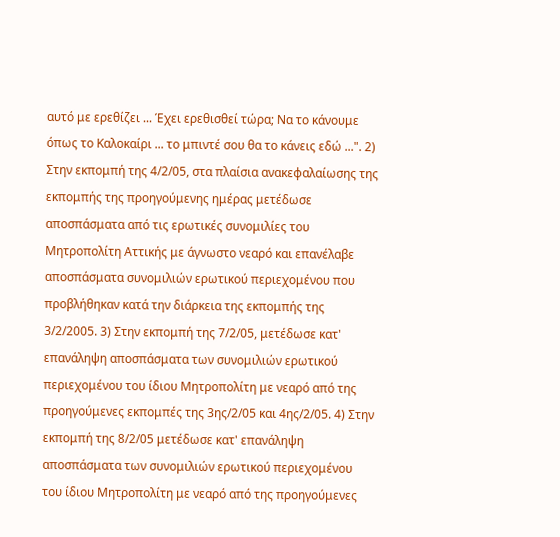αυτό με ερεθίζει ... Έχει ερεθισθεί τώρα; Να το κάνουμε όπως το Καλοκαίρι ... το μπιντέ σου θα το κάνεις εδώ ...". 2) Στην εκπομπή της 4/2/05, στα πλαίσια ανακεφαλαίωσης της εκπομπής της προηγούμενης ημέρας μετέδωσε αποσπάσματα από τις ερωτικές συνομιλίες του Μητροπολίτη Αττικής με άγνωστο νεαρό και επανέλαβε αποσπάσματα συνομιλιών ερωτικού περιεχομένου που προβλήθηκαν κατά την διάρκεια της εκπομπής της 3/2/2005. 3) Στην εκπομπή της 7/2/05, μετέδωσε κατ' επανάληψη αποσπάσματα των συνομιλιών ερωτικού περιεχομένου του ίδιου Μητροπολίτη με νεαρό από της προηγούμενες εκπομπές της 3ης/2/05 και 4ης/2/05. 4) Στην εκπομπή της 8/2/05 μετέδωσε κατ' επανάληψη αποσπάσματα των συνομιλιών ερωτικού περιεχομένου του ίδιου Μητροπολίτη με νεαρό από της προηγούμενες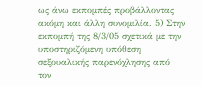ως άνω εκπομπές προβάλλοντας ακόμη και άλλη συνομιλία. 5) Στην εκπομπή της 8/3/05 σχετικά με την υποστηριζόμενη υπόθεση σεξουαλικής παρενόχλησης από τον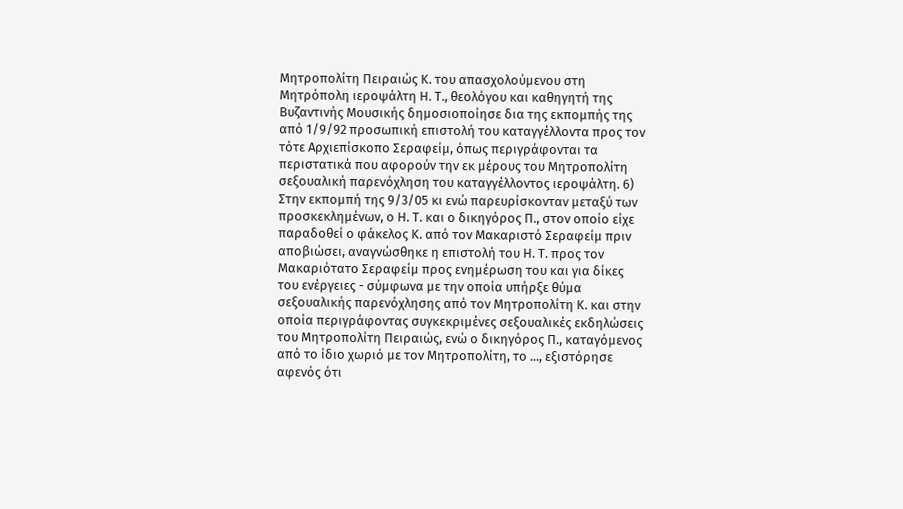Μητροπολίτη Πειραιώς Κ. του απασχολούμενου στη Μητρόπολη ιεροψάλτη Η. Τ., θεολόγου και καθηγητή της Βυζαντινής Μουσικής δημοσιοποίησε δια της εκπομπής της από 1/9/92 προσωπική επιστολή του καταγγέλλοντα προς τον τότε Αρχιεπίσκοπο Σεραφείμ, όπως περιγράφονται τα περιστατικά που αφορούν την εκ μέρους του Μητροπολίτη σεξουαλική παρενόχληση του καταγγέλλοντος ιεροψάλτη. 6) Στην εκπομπή της 9/3/05 κι ενώ παρευρίσκονταν μεταξύ των προσκεκλημένων, ο Η. Τ. και ο δικηγόρος Π., στον οποίο είχε παραδοθεί ο φάκελος Κ. από τον Μακαριστό Σεραφείμ πριν αποβιώσει, αναγνώσθηκε η επιστολή του Η. Τ. προς τον Μακαριότατο Σεραφείμ προς ενημέρωση του και για δίκες του ενέργειες - σύμφωνα με την οποία υπήρξε θύμα σεξουαλικής παρενόχλησης από τον Μητροπολίτη Κ. και στην οποία περιγράφοντας συγκεκριμένες σεξουαλικές εκδηλώσεις του Μητροπολίτη Πειραιώς, ενώ ο δικηγόρος Π., καταγόμενος από το ίδιο χωριό με τον Μητροπολίτη, το ..., εξιστόρησε αφενός ότι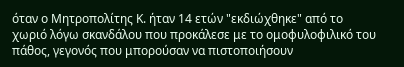όταν ο Μητροπολίτης Κ. ήταν 14 ετών "εκδιώχθηκε" από το χωριό λόγω σκανδάλου που προκάλεσε με το ομοφυλοφιλικό του πάθος, γεγονός που μπορούσαν να πιστοποιήσουν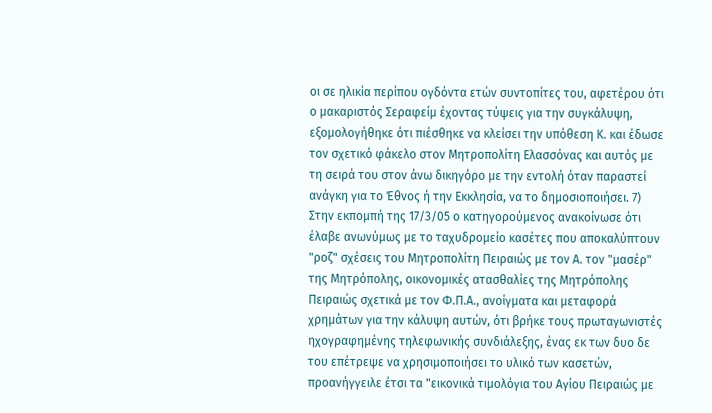οι σε ηλικία περίπου ογδόντα ετών συντοπίτες του, αφετέρου ότι ο μακαριστός Σεραφείμ έχοντας τύψεις για την συγκάλυψη, εξομολογήθηκε ότι πιέσθηκε να κλείσει την υπόθεση Κ. και έδωσε τον σχετικό φάκελο στον Μητροπολίτη Ελασσόνας και αυτός με τη σειρά του στον άνω δικηγόρο με την εντολή όταν παραστεί ανάγκη για το Έθνος ή την Εκκλησία, να το δημοσιοποιήσει. 7) Στην εκπομπή της 17/3/05 ο κατηγορούμενος ανακοίνωσε ότι έλαβε ανωνύμως με το ταχυδρομείο κασέτες που αποκαλύπτουν "ροζ" σχέσεις του Μητροπολίτη Πειραιώς με τον Α. τον "μασέρ" της Μητρόπολης, οικονομικές ατασθαλίες της Μητρόπολης Πειραιώς σχετικά με τον Φ.Π.Α., ανοίγματα και μεταφορά χρημάτων για την κάλυψη αυτών, ότι βρήκε τους πρωταγωνιστές ηχογραφημένης τηλεφωνικής συνδιάλεξης, ένας εκ των δυο δε του επέτρεψε να χρησιμοποιήσει το υλικό των κασετών, προανήγγειλε έτσι τα "εικονικά τιμολόγια του Αγίου Πειραιώς με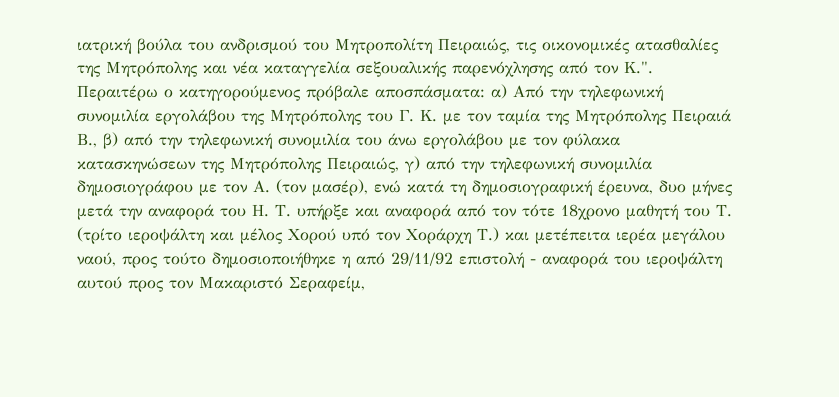ιατρική βούλα του ανδρισμού του Μητροπολίτη Πειραιώς, τις οικονομικές ατασθαλίες της Μητρόπολης και νέα καταγγελία σεξουαλικής παρενόχλησης από τον Κ.". Περαιτέρω ο κατηγορούμενος πρόβαλε αποσπάσματα: α) Από την τηλεφωνική συνομιλία εργολάβου της Μητρόπολης του Γ. Κ. με τον ταμία της Μητρόπολης Πειραιά Β., β) από την τηλεφωνική συνομιλία του άνω εργολάβου με τον φύλακα κατασκηνώσεων της Μητρόπολης Πειραιώς, γ) από την τηλεφωνική συνομιλία δημοσιογράφου με τον Α. (τον μασέρ), ενώ κατά τη δημοσιογραφική έρευνα, δυο μήνες μετά την αναφορά του Η. Τ. υπήρξε και αναφορά από τον τότε 18χρονο μαθητή του Τ. (τρίτο ιεροψάλτη και μέλος Χορού υπό τον Χοράρχη Τ.) και μετέπειτα ιερέα μεγάλου ναού, προς τούτο δημοσιοποιήθηκε η από 29/11/92 επιστολή - αναφορά του ιεροψάλτη αυτού προς τον Μακαριστό Σεραφείμ,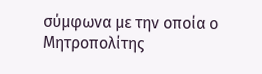σύμφωνα με την οποία ο Μητροπολίτης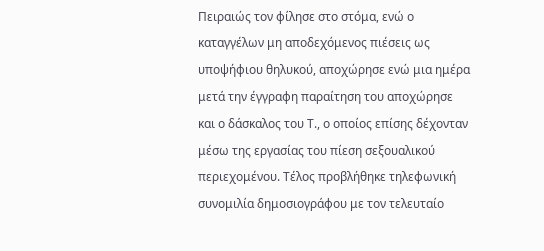Πειραιώς τον φίλησε στο στόμα, ενώ ο καταγγέλων μη αποδεχόμενος πιέσεις ως υποψήφιου θηλυκού, αποχώρησε ενώ μια ημέρα μετά την έγγραφη παραίτηση του αποχώρησε και ο δάσκαλος του Τ., ο οποίος επίσης δέχονταν μέσω της εργασίας του πίεση σεξουαλικού περιεχομένου. Τέλος προβλήθηκε τηλεφωνική συνομιλία δημοσιογράφου με τον τελευταίο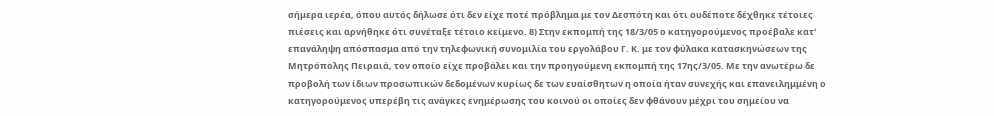σήμερα ιερέα, όπου αυτός δήλωσε ότι δεν είχε ποτέ πρόβλημα με τον Δεσπότη και ότι ουδέποτε δέχθηκε τέτοιες πιέσεις και αρνήθηκε ότι συνέταξε τέτοιο κείμενο. 8) Στην εκπομπή της 18/3/05 ο κατηγορούμενος προέβαλε κατ' επανάληψη απόσπασμα από την τηλεφωνική συνομιλία του εργολάβου Γ. Κ. με τον φύλακα κατασκηνώσεων της Μητρόπολης Πειραιά, τον οποίο είχε προβάλει και την προηγούμενη εκπομπή της 17ης/3/05. Με την ανωτέρω δε προβολή των ίδιων προσωπικών δεδομένων κυρίως δε των ευαίσθητων η οποία ήταν συνεχής και επανειλημμένη ο κατηγορούμενος υπερέβη τις ανάγκες ενημέρωσης του κοινού οι οποίες δεν φθάνουν μέχρι του σημείου να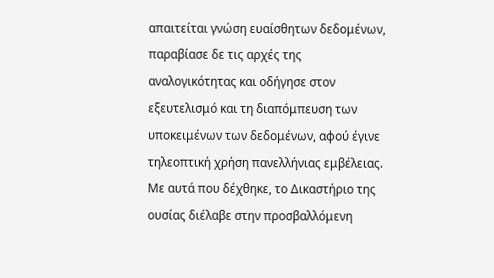απαιτείται γνώση ευαίσθητων δεδομένων, παραβίασε δε τις αρχές της αναλογικότητας και οδήγησε στον εξευτελισμό και τη διαπόμπευση των υποκειμένων των δεδομένων, αφού έγινε τηλεοπτική χρήση πανελλήνιας εμβέλειας. Με αυτά που δέχθηκε, το Δικαστήριο της ουσίας διέλαβε στην προσβαλλόμενη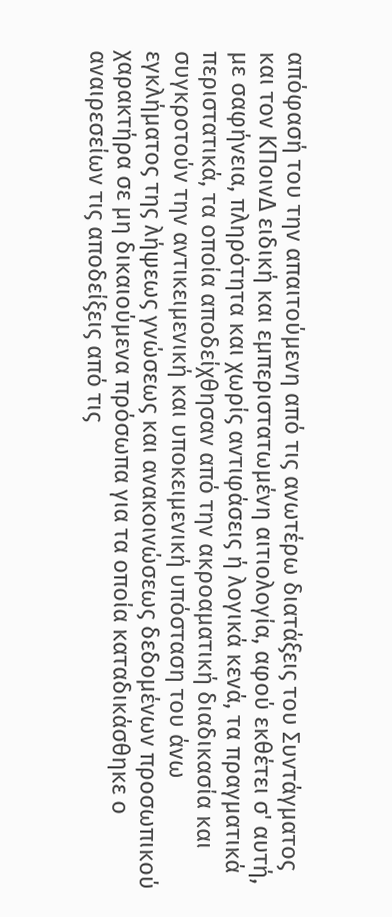απόφασή του την απαιτούμενη από τις ανωτέρω διατάξεις του Συντάγματος και τον ΚΠοινΔ ειδική και εμπεριστατωμένη αιτιολογία, αφού εκθέτει σ' αυτή, με σαφήνεια, πληρότητα και χωρίς αντιφάσεις ή λογικά κενά, τα πραγματικά περιστατικά, τα οποία αποδείχθησαν από την ακροαματική διαδικασία και συγκροτούν την αντικειμενική και υποκειμενική υπόσταση του άνω εγκλήματος της λήψεως γνώσεως και ανακοινώσεως δεδομένων προσωπικού χαρακτήρα σε μη δικαιούμενα πρόσωπα για τα οποία καταδικάσθηκε ο αναιρεσείων τις αποδείξεις από τις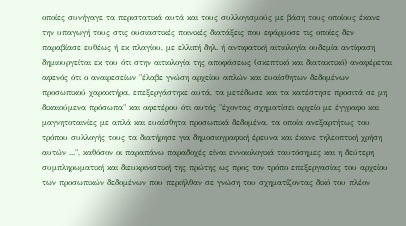οποίες συνήγαγε τα περιστατικά αυτά και τους συλλογισμούς με βάση τους οποίους έκανε την υπαγωγή τους στις ουσιαστικές ποινικές διατάξεις που εφάρμοσε τις οποίες δεν παραβίασε ευθέως ή εκ πλαγίου, με ελλιπή δηλ. ή αντιφατική αιτιολογία ουδεμία αντίφαση δημιουργείται εκ του ότι στην αιτιολογία της αποφάσεως (σκεπτικό και διατακτικό) αναφέρεται αφενός ότι ο αναιρεσείων "έλαβε γνώση αρχείου απλών και ευαίσθητων δεδομένων προσωπικού χαρακτήρα, επεξεργάστηκε αυτά, τα μετέδωσε και τα κατέστησε προσιτά σε μη δικαιούμενα πρόσωπα" και αφετέρου ότι αυτός "έχοντας σχηματίσει αρχείο με έγγραφο και μαγνητοταινίες με απλά και ευαίσθητα προσωπικά δεδομένα, τα οποία ανεξαρτήτως του τρόπου συλλογής τους τα διατήρησε για δημοσιογραφική έρευνα και έκανε τηλεοπτική χρήση αυτών ...", καθόσον οι παραπάνω παραδοχές είναι εννοιολογικά ταυτόσημες και η δεύτερη συμπληρωματική και διευκρινιστική της πρώτης ως προς τον τρόπο επεξεργασίας του αρχείου των προσωπικών δεδομένων που περιήλθαν σε γνώση του σχηματίζοντας δικό του πλέον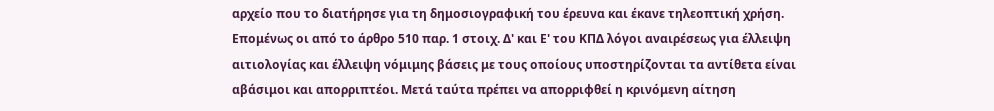αρχείο που το διατήρησε για τη δημοσιογραφική του έρευνα και έκανε τηλεοπτική χρήση. Επομένως οι από το άρθρο 510 παρ. 1 στοιχ. Δ' και Ε' του ΚΠΔ λόγοι αναιρέσεως για έλλειψη αιτιολογίας και έλλειψη νόμιμης βάσεις με τους οποίους υποστηρίζονται τα αντίθετα είναι αβάσιμοι και απορριπτέοι. Μετά ταύτα πρέπει να απορριφθεί η κρινόμενη αίτηση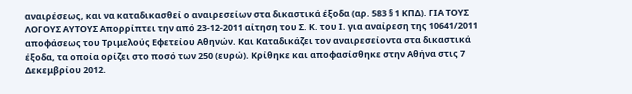αναιρέσεως, και να καταδικασθεί ο αναιρεσείων στα δικαστικά έξοδα (αρ. 583 § 1 ΚΠΔ). ΓΙΑ ΤΟΥΣ ΛΟΓΟΥΣ ΑΥΤΟΥΣ Απορρίπτει την από 23-12-2011 αίτηση του Σ. Κ. του Ι. για αναίρεση της 10641/2011 αποφάσεως του Τριμελούς Εφετείου Αθηνών. Και Καταδικάζει τον αναιρεσείοντα στα δικαστικά έξοδα, τα οποία ορίζει στο ποσό των 250 (ευρώ). Κρίθηκε και αποφασίσθηκε στην Αθήνα στις 7 Δεκεμβρίου 2012.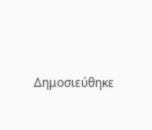Δημοσιεύθηκε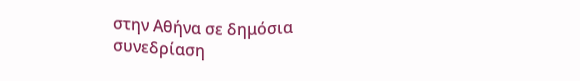στην Αθήνα σε δημόσια συνεδρίαση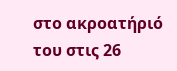στο ακροατήριό του στις 26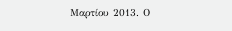Μαρτίου 2013. Ο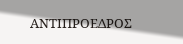ΑΝΤΙΠΡΟΕΔΡΟΣ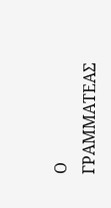Ο ΓΡΑΜΜΑΤΕΑΣ